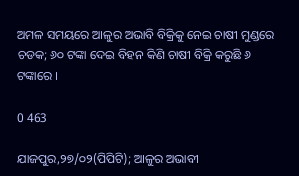ଅମଳ ସମୟରେ ଆଳୁର ଅଭାବି ବିକ୍ରିକୁ ନେଇ ଚାଷୀ ମୁଣ୍ଡରେ ଚଡକ; ୬୦ ଟଙ୍କା ଦେଇ ବିହନ କିଣି ଚାଷୀ ବିକ୍ରି କରୁଛି ୬ ଟଙ୍କାରେ ।

0 463

ଯାଜପୁର,୨୭/୦୨(ପିପିଟି); ଆଳୁର ଅଭାବୀ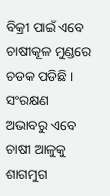ବିକ୍ରୀ ପାଇଁ ଏବେ ଚାଷୀକୂଳ ମୁଣ୍ଡରେ ଚଡକ ପଡିଛି । ସଂରକ୍ଷଣ ଅଭାବରୁ ଏବେ ଚାଷୀ ଆଳୁକୁ ଶାଗମୁଗ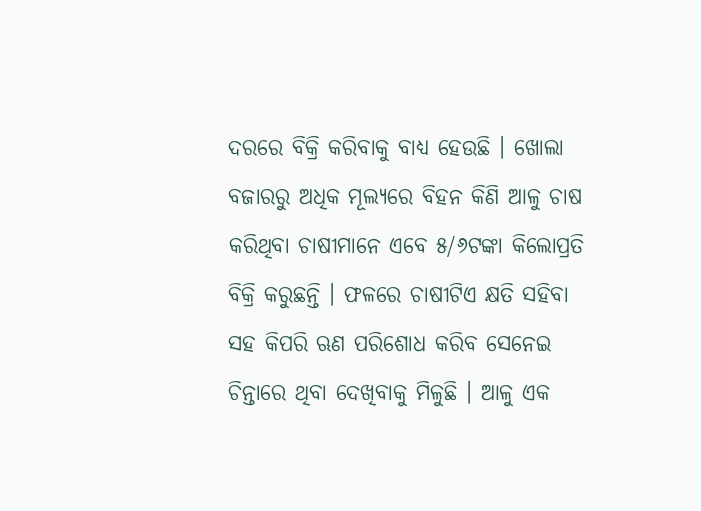ଦରରେ ବିକ୍ରି କରିବାକୁ ବାଧ୍ୟ ହେଉଛି । ଖୋଲା ବଜାରରୁ ଅଧିକ ମୂଲ୍ୟରେ ବିହନ କିଣି ଆଳୁ ଚାଷ କରିଥିବା ଚାଷୀମାନେ ଏବେ ୫/୬ଟଙ୍କା କିଲୋପ୍ରତି ବିକ୍ରି କରୁଛନ୍ତି । ଫଳରେ ଚାଷୀଟିଏ କ୍ଷତି ସହିବା ସହ କିପରି ଋଣ ପରିଶୋଧ କରିବ ସେନେଇ ଚିନ୍ତାରେ ଥିବା ଦେଖିବାକୁ ମିଳୁଛି । ଆଳୁ ଏକ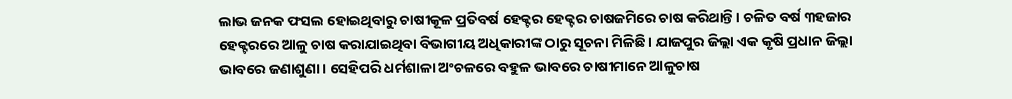ଲାଭ ଜନକ ଫସଲ ହୋଇଥିବାରୁ ଚାଷୀକୂଳ ପ୍ରତିବର୍ଷ ହେକ୍ଟର ହେକ୍ଟର ଚାଷଜମିରେ ଚାଷ କରିଥାନ୍ତି । ଚଳିତ ବର୍ଷ ୩ହଜାର ହେକ୍ଟରରେ ଆଳୁ ଚାଷ କରାଯାଇଥିବା ବିଭାଗୀୟ ଅଧିକାରୀଙ୍କ ଠାରୁ ସୂଚନା ମିଳିଛି । ଯାଜପୁର ଜିଲ୍ଲା ଏକ କୃଷି ପ୍ରଧାନ ଜିଲ୍ଲା ଭାବରେ ଜଣାଶୁଣା । ସେହିପରି ଧର୍ମଶାଳା ଅଂଚଳରେ ବହୁଳ ଭାବରେ ଚାଷୀମାନେ ଆଳୁଚାଷ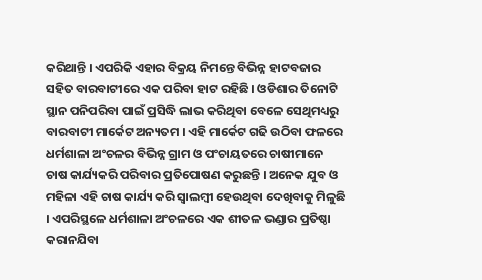କରିଥାନ୍ତି । ଏପରିକି ଏହାର ବିକ୍ରୟ ନିମନ୍ତେ ବିଭିନ୍ନ ହାଟବଜାର ସହିତ ବାରବାଟୀରେ ଏକ ପରିବା ହାଟ ରହିଛି । ଓଡିଶାର ତିନୋଟି ସ୍ଥାନ ପନିପରିବା ପାଇଁ ପ୍ରସିଦ୍ଧି ଲାଭ କରିଥିବା ବେଳେ ସେଥିମଧ୍ୟରୁ ବାରବାଟୀ ମାର୍କେଟ ଅନ୍ୟତମ । ଏହି ମାର୍କେଟ ଗଢି ଉଠିବା ଫଳରେ ଧର୍ମଶାଳା ଅଂଚଳର ବିଭିନ୍ନ ଗ୍ରାମ ଓ ପଂଚାୟତରେ ଚାଷୀମାନେ ଚାଷ କାର୍ଯ୍ୟକରି ପରିବାର ପ୍ରତିପୋଷଣ କରୁଛନ୍ତି । ଅନେକ ଯୁବ ଓ ମହିଳା ଏହି ଚାଷ କାର୍ଯ୍ୟ କରି ସ୍ୱାଲମ୍ବୀ ହେଉଥିବା ଦେଖିବାକୁ ମିଳୁଛି । ଏପରିସ୍ଥଳେ ଧର୍ମଶାଳା ଅଂଚଳରେ ଏକ ଶୀତଳ ଭଣ୍ଡାର ପ୍ରତିଷ୍ଠା କରାନଯିବା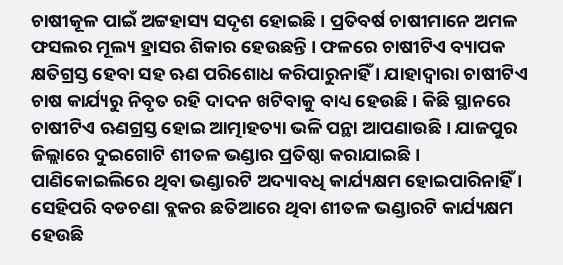ଚାଷୀକୂଳ ପାଇଁ ଅଟ୍ଟହାସ୍ୟ ସଦୃଶ ହୋଇଛି । ପ୍ରତିବର୍ଷ ଚାଷୀମାନେ ଅମଳ ଫସଲର ମୂଲ୍ୟ ହ୍ରାସର ଶିକାର ହେଉଛନ୍ତି । ଫଳରେ ଚାଷୀଟିଏ ବ୍ୟାପକ କ୍ଷତିଗ୍ରସ୍ତ ହେବା ସହ ଋଣ ପରିଶୋଧ କରିପାରୁନାହିଁ । ଯାହାଦ୍ୱାରା ଚାଷୀଟିଏ ଚାଷ କାର୍ଯ୍ୟରୁ ନିବୃତ ରହି ଦାଦନ ଖଟିବାକୁ ବାଧ୍ୟ ହେଉଛି । କିଛି ସ୍ଥାନରେ ଚାଷୀଟିଏ ଋଣଗ୍ରସ୍ତ ହୋଇ ଆତ୍ମାହତ୍ୟା ଭଳି ପନ୍ଥା ଆପଣାଉଛି । ଯାଜପୁର ଜିଲ୍ଲାରେ ଦୁଇଗୋଟି ଶୀତଳ ଭଣ୍ଡାର ପ୍ରତିଷ୍ଠା କରାଯାଇଛି । ପାଣିକୋଇଲିରେ ଥିବା ଭଣ୍ଡାରଟି ଅଦ୍ୟାବଧି କାର୍ଯ୍ୟକ୍ଷମ ହୋଇପାରିନାହିଁ । ସେହିପରି ବଡଚଣା ବ୍ଲକର ଛତିଆରେ ଥିବା ଶୀତଳ ଭଣ୍ଡାରଟି କାର୍ଯ୍ୟକ୍ଷମ ହେଉଛି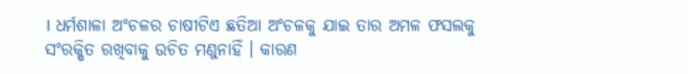। ଧର୍ମଶାଳା ଅଂଚଳର ଚାଷୀଟିଏ ଛତିଆ ଅଂଚଳକୁ ଯାଇ ତାର ଅମଳ ଫସଲକୁ ସଂରକ୍ଷିତ ରଖିବାକୁ ଉଚିତ ମଣୁନାହିଁ । କାରଣ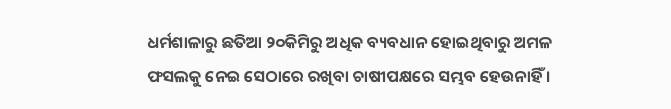ଧର୍ମଶାଳାରୁ ଛତିଆ ୨୦କିମିରୁ ଅଧିକ ବ୍ୟବଧାନ ହୋଇଥିବାରୁ ଅମଳ ଫସଲକୁ ନେଇ ସେଠାରେ ରଖିବା ଚାଷୀପକ୍ଷରେ ସମ୍ଭବ ହେଉନାହିଁ ।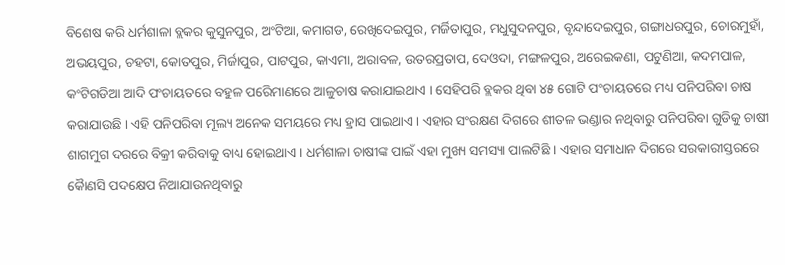ବିଶେଷ କରି ଧର୍ମଶାଳା ବ୍ଲକର କୁସୁନପୁର, ଅଂଟିଆ, କମାଗଡ, ରେଖିଦେଇପୁର, ମର୍ଜିତାପୁର, ମଧୁସୁଦନପୁର, ବୃନ୍ଦାଦେଇପୁର, ଗଙ୍ଗାଧରପୁର, ଚୋରମୁହାଁ, ଅଭୟପୁର, ଚହଟା, କୋତପୁର, ମିର୍ଜାପୁର, ପାଟପୁର, କାଏମା, ଅରାବଳ, ଉତରପ୍ରତାପ, ଦେଓଦା, ମଙ୍ଗଳପୁର, ଅରେଇକଣା, ପଟୁଣିଆ, କଦମପାଳ, କଂଟିଗଡିଆ ଆଦି ପଂଚାୟତରେ ବହୁଳ ପରେିମାଣରେ ଆଳୁଚାଷ କରାଯାଇଥାଏ । ସେହିପରି ବ୍ଲକର ଥିବା ୪୫ ଗୋଟି ପଂଚାୟତରେ ମଧ୍ୟ ପନିପରିବା ଚାଷ କରାଯାଉଛି । ଏହି ପନିପରିବା ମୂଲ୍ୟ ଅନେକ ସମୟରେ ମଧ୍ୟ ହ୍ରାସ ପାଇଥାଏ । ଏହାର ସଂରକ୍ଷଣ ଦିଗରେ ଶୀତଳ ଭଣ୍ଡାର ନଥିବାରୁ ପନିପରିବା ଗୁଡିକୁ ଚାଷୀ ଶାଗମୁଗ ଦରରେ ବିକ୍ରୀ କରିବାକୁ ବାଧ୍ୟ ହୋଇଥାଏ । ଧର୍ମଶାଳା ଚାଷୀଙ୍କ ପାଇଁ ଏହା ମୁଖ୍ୟ ସମସ୍ୟା ପାଲଟିଛି । ଏହାର ସମାଧାନ ଦିଗରେ ସରକାରୀସ୍ତରରେ କୈାଣସି ପଦକ୍ଷେପ ନିଆଯାଉନଥିବାରୁ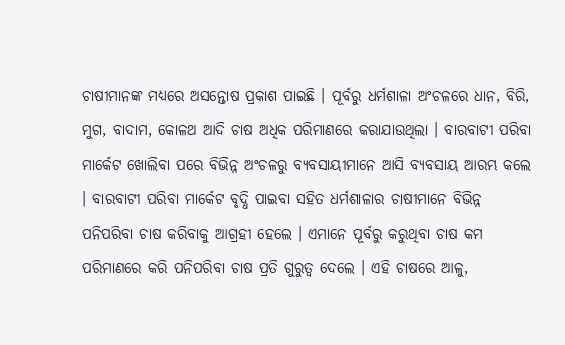ଚାଷୀମାନଙ୍କ ମଧ୍ୟରେ ଅସନ୍ତୋଷ ପ୍ରକାଶ ପାଇଛି । ପୂର୍ବରୁ ଧର୍ମଶାଳା ଅଂଚଳରେ ଧାନ, ବିରି, ମୁଗ, ବାଦାମ, କୋଳଥ ଆଦି ଚାଷ ଅଧିକ ପରିମାଣରେ କରାଯାଉଥିଲା । ବାରବାଟୀ ପରିବା ମାର୍କେଟ ଖୋଲିବା ପରେ ବିଭିନ୍ନ ଅଂଚଳରୁ ବ୍ୟବସାୟୀମାନେ ଆସି ବ୍ୟବସାୟ ଆରମ୍ଭ କଲେ । ବାରବାଟୀ ପରିବା ମାର୍କେଟ ବୃଦ୍ଧି ପାଇବା ସହିତ ଧର୍ମଶାଳାର ଚାଷୀମାନେ ବିଭିନ୍ନ ପନିପରିବା ଚାଷ କରିବାକୁ ଆଗ୍ରହୀ ହେଲେ । ଏମାନେ ପୂର୍ବରୁ କରୁଥିବା ଚାଷ କମ ପରିମାଣରେ କରି ପନିପରିବା ଚାଷ ପ୍ରତି ଗୁରୁତ୍ୱ ଦେଲେ । ଏହି ଚାଷରେ ଆଳୁ,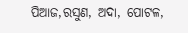ପିଆଜ,ରସୁଣ, ଅଦା, ପୋଟଳ,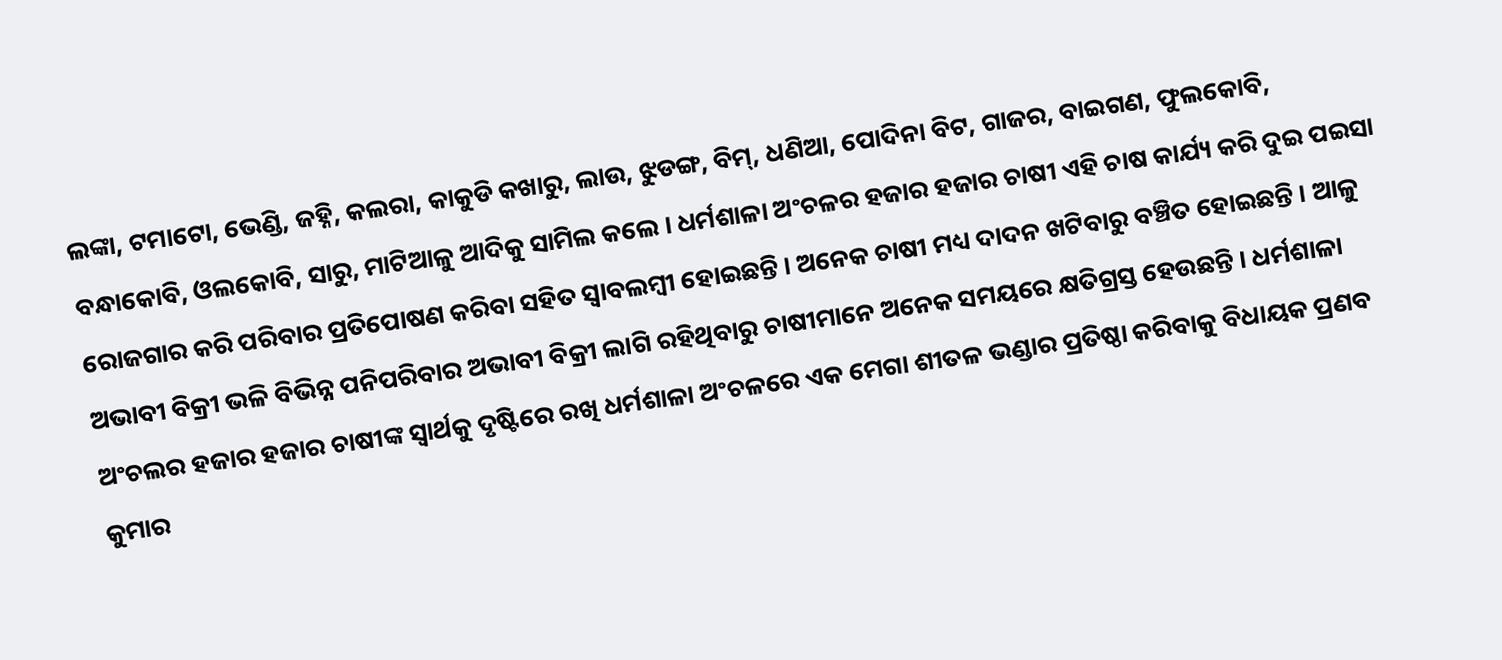ଲଙ୍କା, ଟମାଟୋ, ଭେଣ୍ଡି, ଜହ୍ନି, କଲରା, କାକୁଡି କଖାରୁ, ଲାଉ, ଝୁଡଙ୍ଗ, ବିମ୍, ଧଣିଆ, ପୋଦିନା ବିଟ, ଗାଜର, ବାଇଗଣ, ଫୁଲକୋବି, ବନ୍ଧାକୋବି, ଓଲକୋବି, ସାରୁ, ମାଟିଆଳୁ ଆଦିକୁ ସାମିଲ କଲେ । ଧର୍ମଶାଳା ଅଂଚଳର ହଜାର ହଜାର ଚାଷୀ ଏହି ଚାଷ କାର୍ଯ୍ୟ କରି ଦୁଇ ପଇସା ରୋଜଗାର କରି ପରିବାର ପ୍ରତିପୋଷଣ କରିବା ସହିତ ସ୍ୱାବଲମ୍ବୀ ହୋଇଛନ୍ତି । ଅନେକ ଚାଷୀ ମଧ୍ୟ ଦାଦନ ଖଟିବାରୁ ବଞ୍ଚିତ ହୋଇଛନ୍ତି । ଆଳୁ ଅଭାବୀ ବିକ୍ରୀ ଭଳି ବିଭିନ୍ନ ପନିପରିବାର ଅଭାବୀ ବିକ୍ରୀ ଲାଗି ରହିଥିବାରୁ ଚାଷୀମାନେ ଅନେକ ସମୟରେ କ୍ଷତିଗ୍ରସ୍ତ ହେଉଛନ୍ତି । ଧର୍ମଶାଳା ଅଂଚଲର ହଜାର ହଜାର ଚାଷୀଙ୍କ ସ୍ୱାର୍ଥକୁ ଦୃଷ୍ଟିରେ ରଖି ଧର୍ମଶାଳା ଅଂଚଳରେ ଏକ ମେଗା ଶୀତଳ ଭଣ୍ଡାର ପ୍ରତିଷ୍ଠା କରିବାକୁ ବିଧାୟକ ପ୍ରଣବ କୁମାର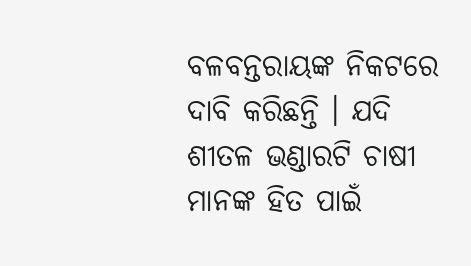ବଳବନ୍ତରାୟଙ୍କ ନିକଟରେ ଦାବି କରିଛନ୍ତି । ଯଦି ଶୀତଳ ଭଣ୍ଡାରଟି ଚାଷୀ ମାନଙ୍କ ହିତ ପାଇଁ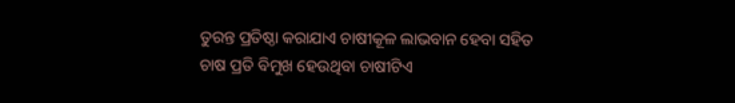ତୁରନ୍ତ ପ୍ରତିଷ୍ଠା କରାଯାଏ ଚାଷୀକୂଳ ଲାଭବାନ ହେବା ସହିତ ଚାଷ ପ୍ରତି ବିମୁଖ ହେଉଥିବା ଚାଷୀଟିଏ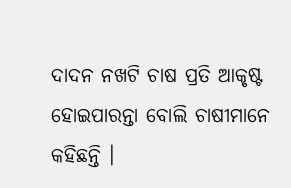ଦାଦନ ନଖଟି ଚାଷ ପ୍ରତି ଆକୃଷ୍ଟ ହୋଇପାରନ୍ତା ବୋଲି ଚାଷୀମାନେ କହିଛନ୍ତି ।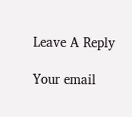Leave A Reply

Your email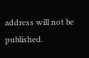address will not be published.